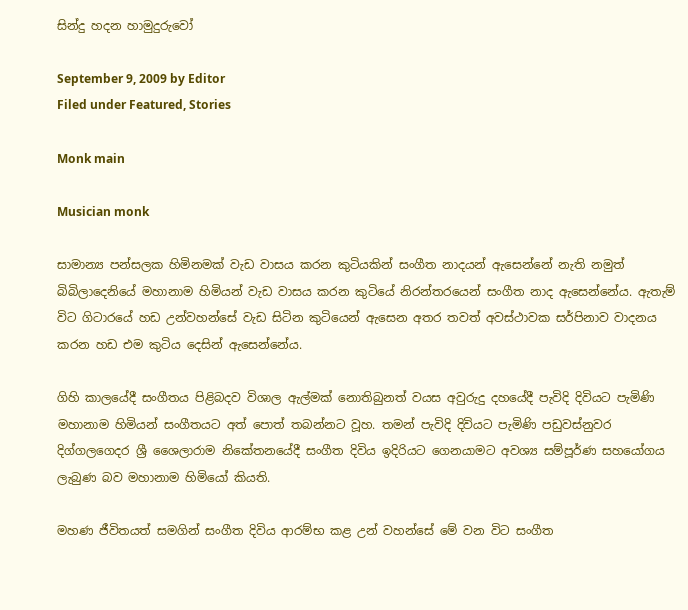සින්දු හදන හාමුදුරුවෝ

September 9, 2009 by Editor
Filed under Featured, Stories

Monk main

Musician monk

සාමාන්‍ය පන්සලක හිමිනමක් වැඩ වාසය කරන කුටියකින් සංගීත නාදයන් ඇසෙන්නේ නැති නමුත් බිබිලාදෙනියේ මහානාම හිමියන් වැඩ වාසය කරන කුටියේ නිරන්තරයෙන් සංගීත නාද ඇසෙන්නේය. ඇතැම් විට ගිටාරයේ හඩ උන්වහන්සේ වැඩ සිටින කුටියෙන් ඇසෙන අතර තවත් අවස්ථාවක සර්පිනාව වාදනය කරන හඩ එම කුටිය දෙසින් ඇසෙන්නේය.

ගිහි කාලයේදී සංගීතය පිළිබදව විශාල ඇල්මක් නොතිබුනත් වයස අවුරුදු දහයේදී පැවිදි දිවියට පැමිණි මහානාම හිමියන් සංගීතයට අත් පොත් තබන්නට වූහ. තමන් පැවිදි දිවියට පැමිණි පඩුවස්නුවර දිග්ගලගෙදර ශ්‍රී ශෛලාරාම නිකේතනයේදී සංගීත දිවිය ඉදිරියට ගෙනයාමට අවශ්‍ය සම්පූර්ණ සහයෝගය ලැබුණ බව මහානාම හිමියෝ කියති.

මහණ ජීවිතයත් සමගින් සංගීත දිවිය ආරම්භ කළ උන් වහන්සේ මේ වන විට සංගීත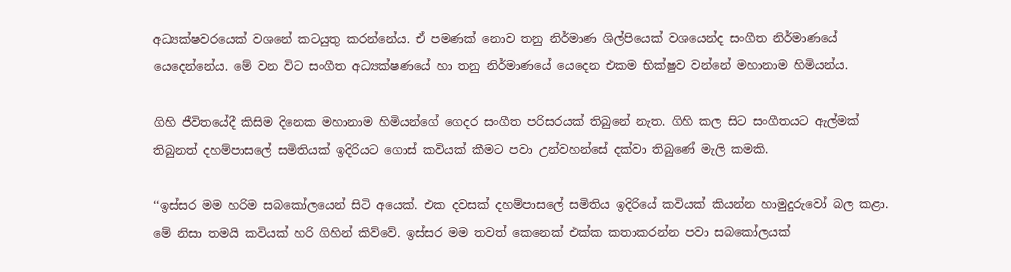අධ්‍යක්ෂවරයෙක් වශනේ කටයුතු කරන්නේය. ඒ පමණක් නොව තනු නිර්මාණ ශිල්පියෙක් වශයෙන්ද සංගීත නිර්මාණයේ යෙදෙන්නේය. මේ වන විට සංගීත අධ්‍යක්ෂණයේ හා තනු නිර්මාණයේ යෙදෙන එකම භික්ෂුව වන්නේ මහානාම හිමියන්ය.

ගිහි ජීවිතයේදී කිසිම දිනෙක මහානාම හිමියන්ගේ ගෙදර සංගීත පරිසරයක් තිබුනේ නැත. ගිහි කල සිට සංගීතයට ඇල්මක් තිබුනත් දහම්පාසලේ සමිතියක් ඉදිරියට ගොස් කවියක් කීමට පවා උන්වහන්සේ දක්වා තිබුණේ මැලි කමකි.

‘‘ඉස්සර මම හරිම සබකෝලයෙන් සිටි අයෙක්. එක දවසක් දහම්පාසලේ සමිතිය ඉදිරියේ කවියක් කියන්න හාමුදුරුවෝ බල කළා. මේ නිසා තමයි කවියක් හරි ගිහින් කිව්වේ. ඉස්සර මම තවත් කෙනෙක් එක්ක කතාකරන්න පවා සබකෝලයක්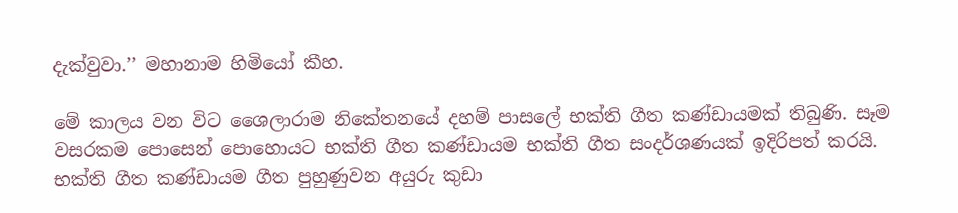දැක්වුවා.’’ මහානාම හිමියෝ කීහ.

මේ කාලය වන විට ශෛලාරාම නිකේතනයේ දහම් පාසලේ භක්ති ගීත කණ්ඩායමක් තිබුණි. සෑම වසරකම පොසෙන් පොහොයට භක්ති ගීත කණ්ඩායම භක්ති ගීත සංදර්ශණයක් ඉදිරිපත් කරයි. භක්ති ගීත කණ්ඩායම ගීත පුහුණුවන අයුරු කුඩා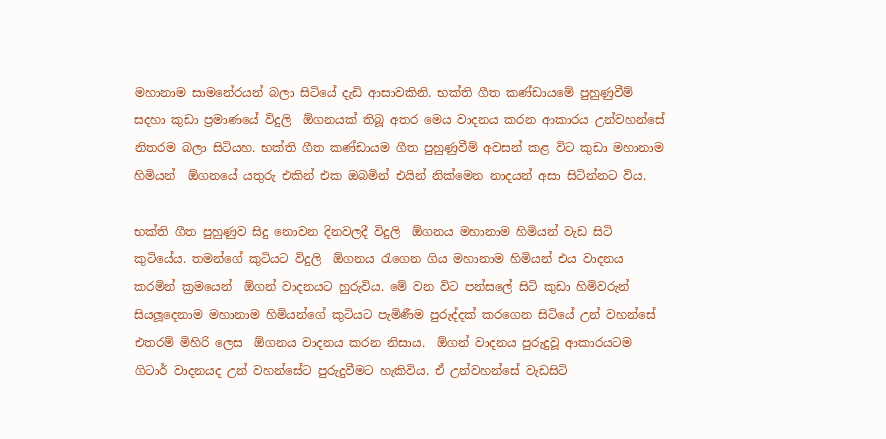මහානාම සාමනේරයන් බලා සිටියේ දැඩි ආසාවකිනි. භක්ති ගීත කණ්ඩායමේ පුහුණුවීම් සදහා කුඩා ප්‍රමාණයේ විදුලි  ඕගනයක් තිබූ අතර මෙය වාදනය කරන ආකාරය උන්වහන්සේ නිතරම බලා සිටියහ. භක්ති ගීත කණ්ඩායම ගීත පුහුණුවීම් අවසන් කළ විට කුඩා මහානාම හිමියන්  ඕගනයේ යතුරු එකින් එක ඔබමින් එයින් නික්මෙන නාදයන් අසා සිටින්නට විය.

භක්ති ගීත පුහුණුව සිදු නොවන දිනවලදී විදුලි  ඕගනය මහානාම හිමියන් වැඩ සිටි කුටියේය. තමන්ගේ කුටියට විදුලි  ඕගනය රැගෙන ගිය මහානාම හිමියන් එය වාදනය කරමින් ක්‍රමයෙන්  ඕගන් වාදනයට හුරුවිය. මේ වන විට පන්සලේ සිටි කුඩා හිමිවරුන් සියලූදෙනාම මහානාම හිමියන්ගේ කුටියට පැමිණීම පුරුද්දක් කරගෙන සිටියේ උන් වහන්සේ එතරම් මිහිරි ලෙස  ඕගනය වාදනය කරන නිසාය.  ඕගන් වාදනය පුරුදුවූ ආකාරයටම ගිටාර් වාදනයද උන් වහන්සේට පුරුදුවීමට හැකිවිය. ඒ උන්වහන්සේ වැඩසිටි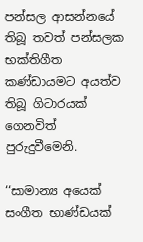පන්සල ආසන්නයේ තිබූ තවත් පන්සලක භක්තිගීත කණ්ඩායමට අයත්ව තිබූ ගිටාරයක් ගෙනවිත් පුරුදුවීමෙනි.

‘‘සාමාන්‍ය අයෙක් සංගීත භාණ්ඩයක්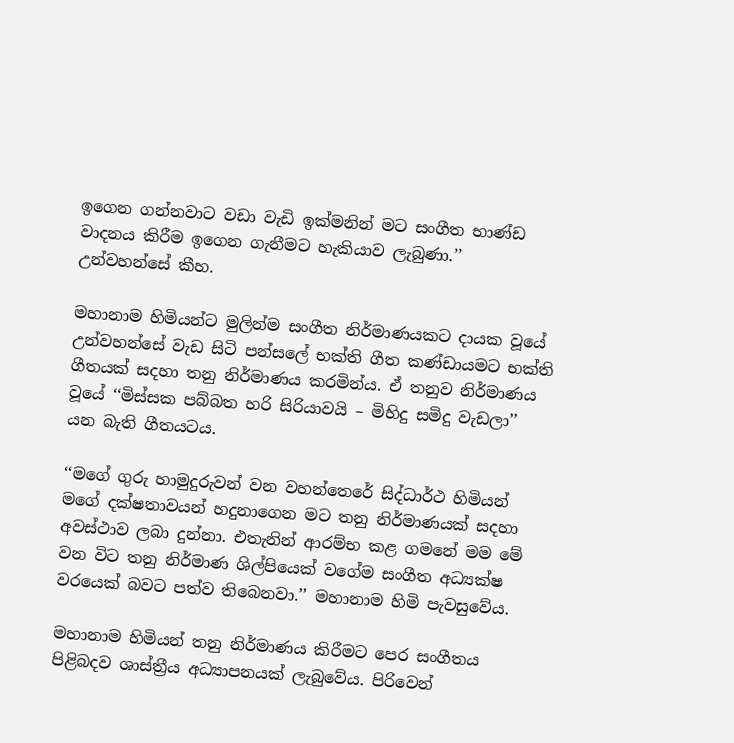ඉගෙන ගන්නවාට වඩා වැඩි ඉක්මනින් මට සංගීත භාණ්ඩ වාදනය කිරීම ඉගෙන ගැනීමට හැකියාව ලැබුණා.’’ උන්වහන්සේ කීහ.

මහානාම හිමියන්ට මුලින්ම සංගීත නිර්මාණයකට දායක වූයේ උන්වහන්සේ වැඩ සිටි පන්සලේ භක්ති ගීත කණ්ඩායමට භක්ති ගීතයක් සදහා තනු නිර්මාණය කරමින්ය. ඒ තනුව නිර්මාණය වූයේ ‘‘මිස්සක පබ්බත හරි සිරියාවයි – මිහිදු සමිදු වැඩලා’’ යන බැති ගීතයටය.

‘‘මගේ ගුරු හාමුදුරුවන් වන වහන්තෙරේ සිද්ධාර්ථ හිමියන් මගේ දක්ෂතාවයන් හදුනාගෙන මට තනු නිර්මාණයක් සදහා අවස්ථාව ලබා දුන්නා. එතැනින් ආරම්භ කළ ගමනේ මම මේ වන විට තනු නිර්මාණ ශිල්පියෙක් වගේම සංගීත අධ්‍යක්ෂ වරයෙක් බවට පත්ව තිබෙනවා.’’ මහානාම හිමි පැවසුවේය.

මහානාම හිමියන් තනු නිර්මාණය කිරීමට පෙර සංගීතය පිළිබදව ශාස්ත්‍රීය අධ්‍යාපනයක් ලැබුවේය. පිරිවෙන්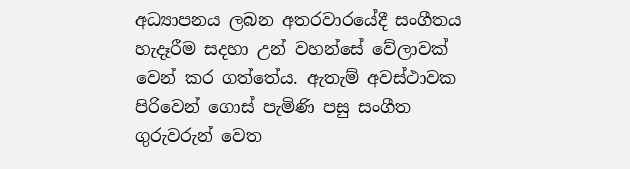අධ්‍යාපනය ලබන අතරවාරයේදී සංගීතය හැදෑරීම සදහා උන් වහන්සේ වේලාවක් වෙන් කර ගත්තේය. ඇතැම් අවස්ථාවක පිරිවෙන් ගොස් පැමිණි පසු සංගීත ගුරුවරුන් වෙත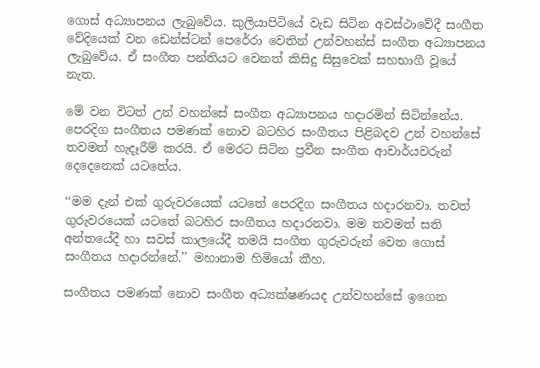ගොස් අධ්‍යාපනය ලැබුවේය. කුලියාපිටියේ වැඩ සිටින අවස්ථාවේදී සංගීත වේදියෙක් වන ඩෙන්ස්ටන් පෙරේරා වෙතින් උන්වහන්ස් සංගීත අධ්‍යාපනය ලැබුවේය. ඒ සංගීත පන්තියට වෙනත් කිසිදු සිසුවෙක් සහභාගී වූයේ නැත.

මේ වන විටත් උන් වහන්සේ සංගීත අධ්‍යාපනය හදාරමින් සිටින්නේය. පෙරදිග සංගීතය පමණක් නොව බටහිර සංගීතය පිළිබදව උන් වහන්සේ තවමත් හැදෑරීම් කරයි. ඒ මෙරට සිටින ප්‍රවීන සංගීත ආචාර්යවරුන් දෙදෙනෙක් යටතේය.

‘‘මම දැන් එක් ගුරුවරයෙක් යටතේ පෙරදිග සංගීතය හදාරනවා. තවත් ගුරුවරයෙක් යටතේ බටහිර සංගීතය හදාරනවා. මම තවමත් සති අන්තයේදී හා සවස් කාලයේදී තමයි සංගීත ගුරුවරුන් වෙත ගොස් සංගීතය හදාරන්නේ.’’ මහානාම හිමියෝ කීහ.

සංගීතය පමණක් නොව සංගීත අධ්‍යක්ෂණයද උන්වහන්සේ ඉගෙන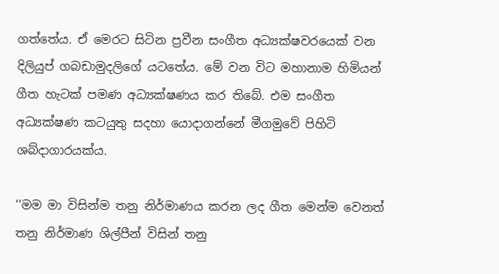ගත්තේය. ඒ මෙරට සිටින ප්‍රවීන සංගීත අධ්‍යක්ෂවරයෙක් වන දිලියුප් ගබඩාමුදලිගේ යටතේය. මේ වන විට මහානාම හිමියන් ගීත හැටක් පමණ අධ්‍යක්ෂණය කර තිබේ. එම සංගීත අධ්‍යක්ෂණ කටයුතු සදහා යොදාගන්නේ මීගමුවේ පිහිටි ශබ්දාගාරයක්ය.

‘‘මම මා විසින්ම තනු නිර්මාණය කරන ලද ගීත මෙන්ම වෙනත් තනු නිර්මාණ ශිල්පීන් විසින් තනු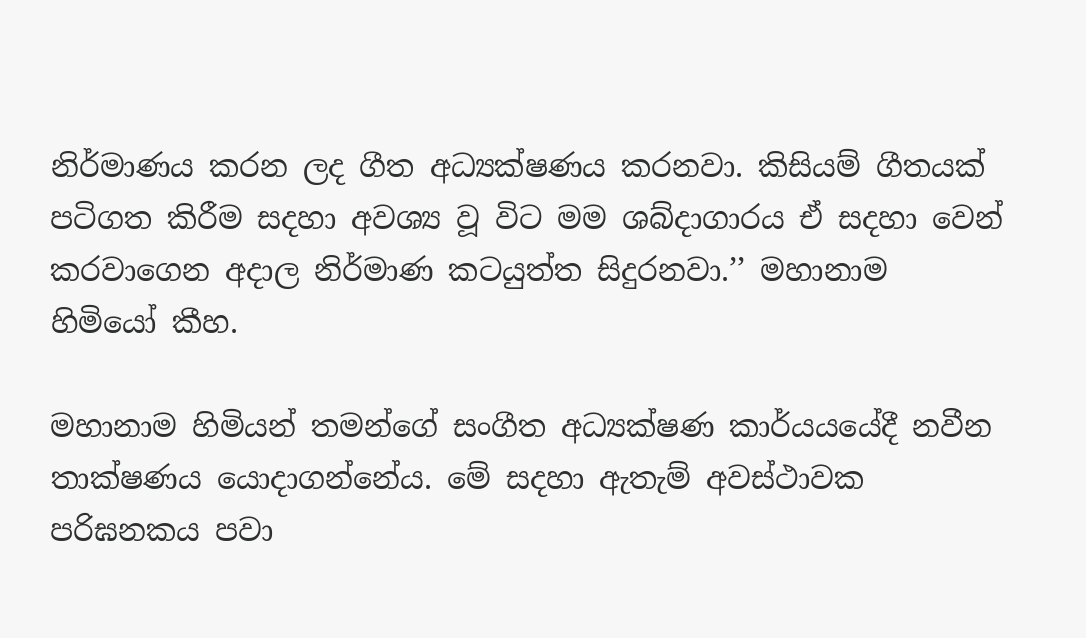නිර්මාණය කරන ලද ගීත අධ්‍යක්ෂණය කරනවා. කිසියම් ගීතයක් පටිගත කිරීම සදහා අවශ්‍ය වූ විට මම ශබ්දාගාරය ඒ සදහා වෙන් කරවාගෙන අදාල නිර්මාණ කටයුත්ත සිදුරනවා.’’ මහානාම හිමියෝ කීහ.

මහානාම හිමියන් තමන්ගේ සංගීත අධ්‍යක්ෂණ කාර්යයයේදී නවීන තාක්ෂණය යොදාගන්නේය. මේ සදහා ඇතැම් අවස්ථාවක පරිඝනකය පවා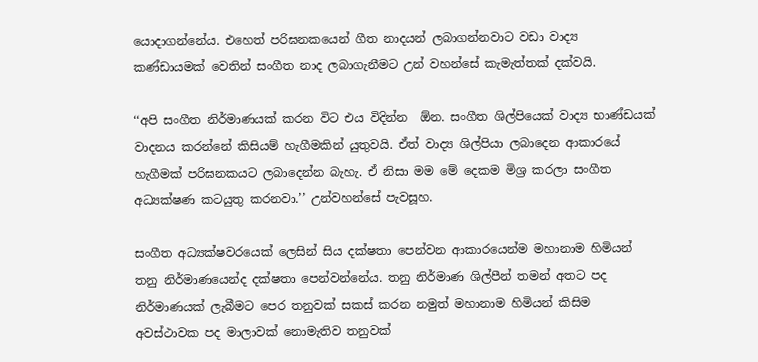යොදාගන්නේය. එහෙත් පරිඝනකයෙන් ගීත නාදයන් ලබාගන්නවාට වඩා වාද්‍ය කණ්ඩායමක් වෙතින් සංගීත නාද ලබාගැනීමට උන් වහන්සේ කැමැත්තක් දක්වයි.

‘‘අපි සංගීත නිර්මාණයක් කරන විට එය විදින්න  ඕන. සංගීත ශිල්පියෙක් වාද්‍ය භාණ්ඩයක් වාදනය කරන්නේ කිසියම් හැගීමකින් යුතුවයි. ඒත් වාද්‍ය ශිල්පියා ලබාදෙන ආකාරයේ හැගීමක් පරිඝනකයට ලබාදෙන්න බැහැ. ඒ නිසා මම මේ දෙකම මිශ්‍ර කරලා සංගීත අධ්‍යක්ෂණ කටයුතු කරනවා.’’ උන්වහන්සේ පැවසූහ.

සංගීත අධ්‍යක්ෂවරයෙක් ලෙසින් සිය දක්ෂතා පෙන්වන ආකාරයෙන්ම මහානාම හිමියන් තනු නිර්මාණයෙන්ද දක්ෂතා පෙන්වන්නේය. තනු නිර්මාණ ශිල්පීන් තමන් අතට පද නිර්මාණයක් ලැබීමට පෙර තනුවක් සකස් කරන නමුත් මහානාම හිමියන් කිසිම අවස්ථාවක පද මාලාවක් නොමැතිව තනුවක්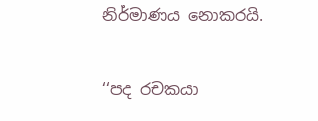නිර්මාණය නොකරයි.

‘‘පද රචකයා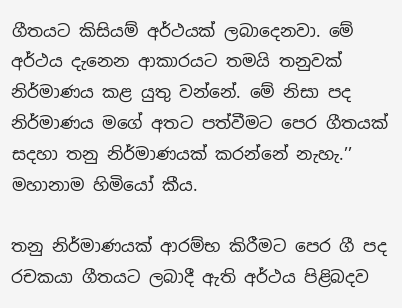ගීතයට කිසියම් අර්ථයක් ලබාදෙනවා. මේ අර්ථය දැනෙන ආකාරයට තමයි තනුවක් නිර්මාණය කළ යුතු වන්නේ. මේ නිසා පද නිර්මාණය මගේ අතට පත්වීමට පෙර ගීතයක් සදහා තනු නිර්මාණයක් කරන්නේ නැහැ.’’ මහානාම හිමියෝ කීය.

තනු නිර්මාණයක් ආරම්භ කිරීමට පෙර ගී පද රචකයා ගීතයට ලබාදී ඇති අර්ථය පිළිබදව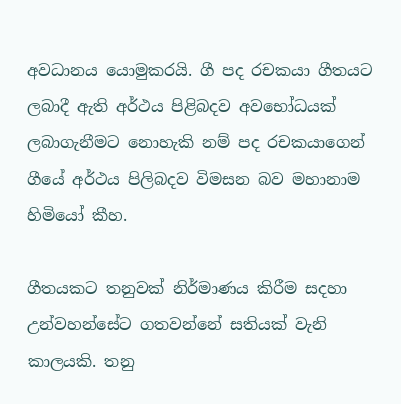අවධානය යොමුකරයි. ගී පද රචකයා ගීතයට ලබාදී ඇති අර්ථය පිළිබදව අවභෝධයක් ලබාගැනීමට නොහැකි නම් පද රචකයාගෙන් ගීයේ අර්ථය පිලිබදව විමසන බව මහානාම හිමියෝ කීහ.

ගීතයකට තනුවක් නිර්මාණය කිරීම සදහා උන්වහන්සේට ගතවන්නේ සතියක් වැනි කාලයකි. තනු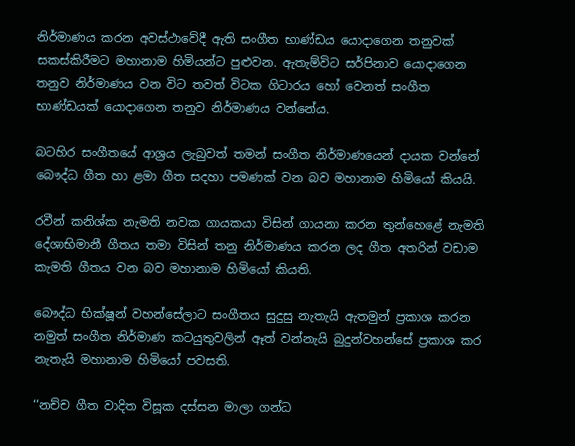නිර්මාණය කරන අවස්ථාවේදී ඇති සංගීත භාණ්ඩය යොදාගෙන තනුවක් සකස්කිරීමට මහානාම හිමියන්ට පුළුවන. ඇතැම්විට සර්පිනාව යොදාගෙන තනුව නිර්මාණය වන විට තවත් විටක ගිටාරය හෝ වෙනත් සංගීත භාණ්ඩයක් යොදාගෙන තනුව නිර්මාණය වන්නේය.

බටහිර සංගීතයේ ආශ්‍රය ලැබුවත් තමන් සංගීත නිර්මාණයෙන් දායක වන්නේ බෞද්ධ ගීත හා ළමා ගීත සදහා පමණක් වන බව මහානාම හිමියෝ කියයි.

රවීන් කනිශ්ක නැමති නවක ගායකයා විසින් ගායනා කරන තුන්හෙළේ නැමති දේශාභිමානී ගීතය තමා විසින් තනු නිර්මාණය කරන ලද ගීත අතරින් වඩාම කැමති ගීතය වන බව මහානාම හිමියෝ කියති.

බෞද්ධ භික්ෂූන් වහන්සේලාට සංගීතය සුදුසු නැතැයි ඇතමුන් ප්‍රකාශ කරන නමුත් සංගීත නිර්මාණ කටයුතුවලින් ඈත් වන්නැයි බුදුන්වහන්සේ ප්‍රකාශ කර නැතැයි මහානාම හිමියෝ පවසති.

‘‘නච්ච ගීත වාදිත විසූක දස්සන මාලා ගන්ධ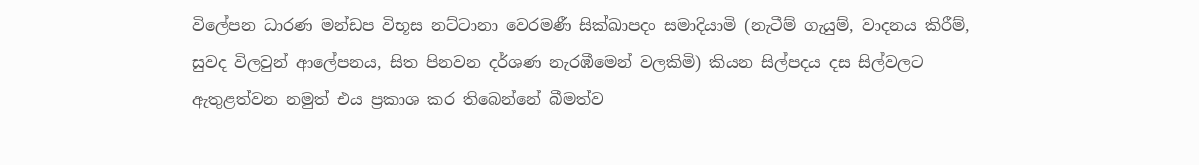විලේපන ධාරණ මන්ඩප විභූස නට්ටානා වෙරමණී සික්ඛාපදං සමාදියාමි (නැටීම් ගැයුම්, වාදනය කිරීම්, සුවද විලවුන් ආලේපනය, සිත පිනවන දර්ශණ නැරඹීමෙන් වලකිමි) කියන සිල්පදය දස සිල්වලට ඇතුළත්වන නමුත් එය ප්‍රකාශ කර තිබෙන්නේ බීමත්ව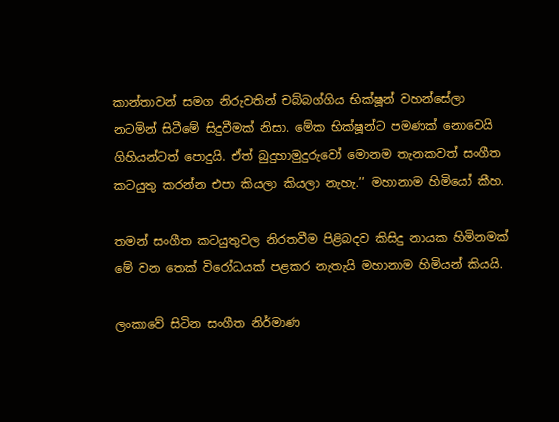කාන්තාවන් සමග නිරුවතින් චබ්බග්ගිය භික්ෂූන් වහන්සේලා නටමින් සිටීමේ සිදුවීමක් නිසා. මේක භික්ෂූන්ට පමණක් නොවෙයි ගිහියන්ටත් පොදුයි. ඒත් බුදුහාමුදුරුවෝ මොනම තැනකවත් සංගීත කටයුතු කරන්න එපා කියලා කියලා නැහැ.’’ මහානාම හිමියෝ කීහ.

තමන් සංගීත කටයුතුවල නිරතවීම පිළිබදව කිසිදු නායක හිමිනමක් මේ වන තෙක් විරෝධයක් පළකර නැතැයි මහානාම හිමියන් කියයි.

ලංකාවේ සිටින සංගීත නිර්මාණ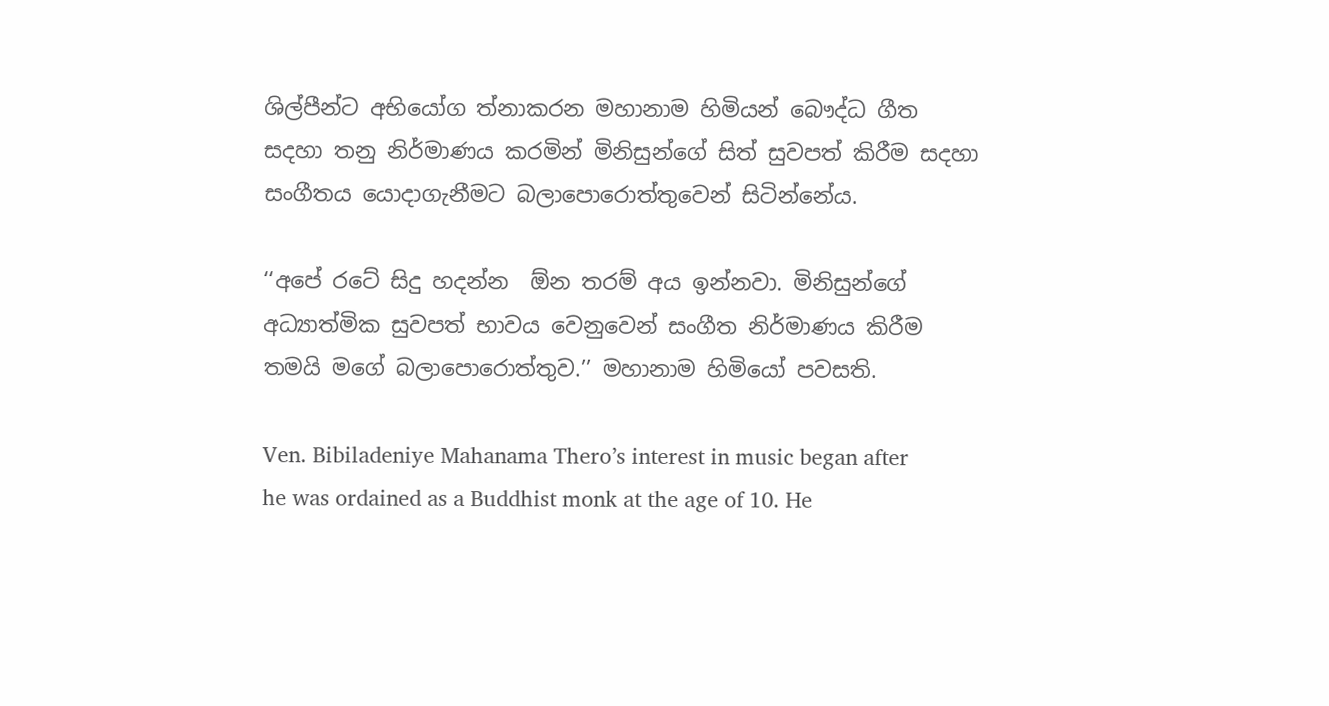ශිල්පීන්ට අභියෝග ත්‍නාකරන මහානාම හිමියන් බෞද්ධ ගීත සදහා තනු නිර්මාණය කරමින් මිනිසුන්ගේ සිත් සුවපත් කිරීම සදහා සංගීතය යොදාගැනීමට බලාපොරොත්තුවෙන් සිටින්නේය.

‘‘අපේ රටේ සිදු හදන්න  ඕන තරම් අය ඉන්නවා. මිනිසුන්ගේ අධ්‍යාත්මික සුවපත් භාවය වෙනුවෙන් සංගීත නිර්මාණය කිරීම තමයි මගේ බලාපොරොත්තුව.’’ මහානාම හිමියෝ පවසති.

Ven. Bibiladeniye Mahanama Thero’s interest in music began after he was ordained as a Buddhist monk at the age of 10. He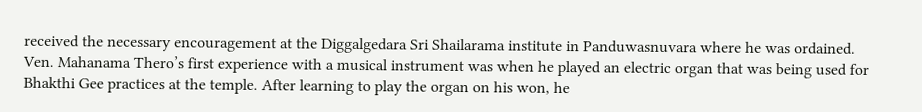received the necessary encouragement at the Diggalgedara Sri Shailarama institute in Panduwasnuvara where he was ordained. Ven. Mahanama Thero’s first experience with a musical instrument was when he played an electric organ that was being used for Bhakthi Gee practices at the temple. After learning to play the organ on his won, he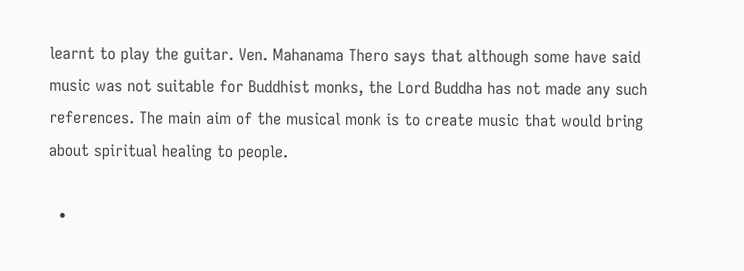learnt to play the guitar. Ven. Mahanama Thero says that although some have said music was not suitable for Buddhist monks, the Lord Buddha has not made any such references. The main aim of the musical monk is to create music that would bring about spiritual healing to people.

  •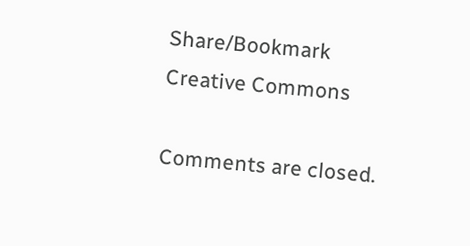Share/Bookmark
Creative Commons

Comments are closed.